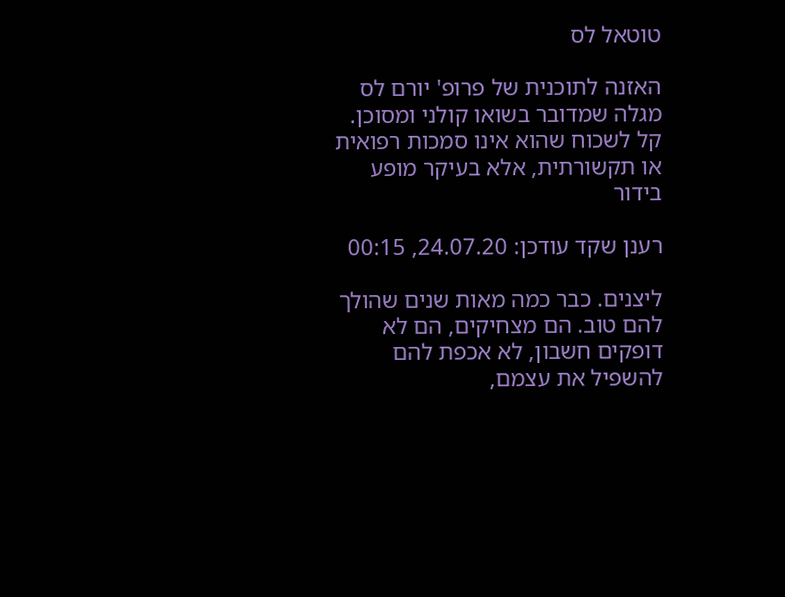טוטאל לס

האזנה לתוכנית של פרופ' יורם לס מגלה שמדובר בשואו קולני ומסוכן. קל לשכוח שהוא אינו סמכות רפואית או תקשורתית, אלא בעיקר מופע בידור

רענן שקד עודכן: 24.07.20, 00:15

ליצנים. כבר כמה מאות שנים שהולך להם טוב. הם מצחיקים, הם לא דופקים חשבון, לא אכפת להם להשפיל את עצמם,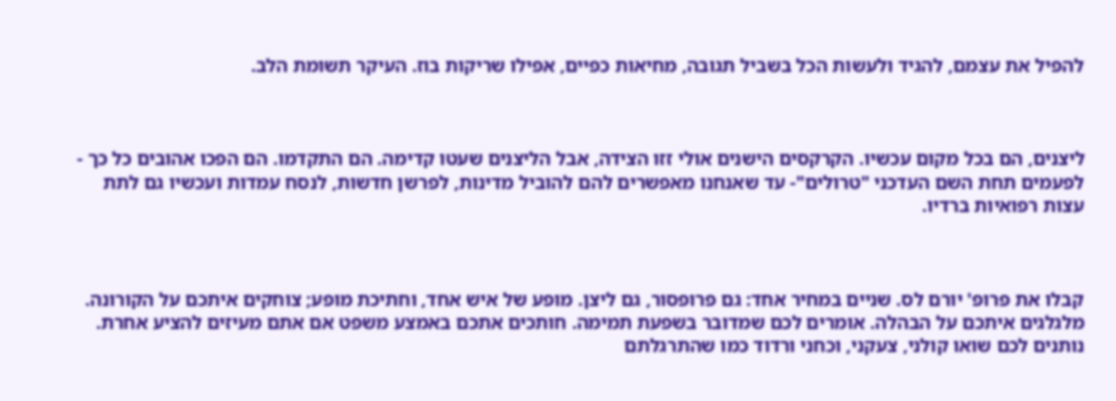להפיל את עצמם, להגיד ולעשות הכל בשביל תגובה, מחיאות כפיים, אפילו שריקות בוז. העיקר תשומת הלב.



ליצנים, הם בכל מקום עכשיו. הקרקסים הישנים אולי זזו הצידה, אבל הליצנים שעטו קדימה. הם התקדמו. הם הפכו אהובים כל כך - לפעמים תחת השם העדכני "טרולים"- עד שאנחנו מאפשרים להם להוביל מדינות, לפרשן חדשות, לנסח עמדות ועכשיו גם לתת עצות רפואיות ברדיו.



קבלו את פרופ' יורם לס. שניים במחיר אחד: גם פרופסור, גם ליצן. מופע של איש אחד, וחתיכת מופע; צוחקים איתכם על הקורונה. מלגלגים איתכם על הבהלה. אומרים לכם שמדובר בשפעת תמימה. חותכים אתכם באמצע משפט אם אתם מעיזים להציע אחרת. נותנים לכם שואו קולני, צעקני, וכחני ורדוד כמו שהתרגלתם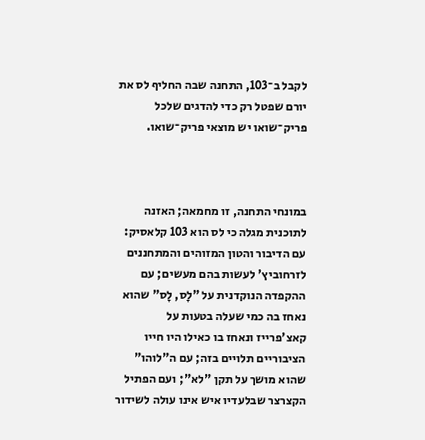לקבל ב־103, התחנה שבה החליף לס את יורם שפטל רק כדי להדגים שלכל פריק־שואו יש מוצאי פריק־שואו.



במונחי התחנה, זו מחמאה; האזנה לתוכנית מגלה כי לס הוא 103 קלאסיק: עם הדיבור והטון המזוהים והמתחננים לזרחוביץ' לעשות בהם מעשים; עם ההקפדה הנוקדנית על "לָס, לָס" שהוא נאחז בה כמי שעלה בטעות על קאצ'פרייז ונאחז בו כאילו היו חייו הציבוריים תלויים בזה; עם ה"לוהו" שהוא מושך על תקן "לא"; ועם הפתיל הקצרצר שבלעדיו איש אינו עולה לשידור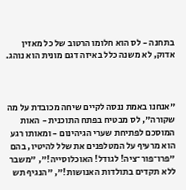בתחנה - לס הוא חלומו הרטוב של כל מאזין אדוק, לא משנה כלל באיזה דגם מונית הוא נוהג.



"אנחנו באמת ננסה לקיים שיחה מכובדת על מה שקורה", לס מבטיח בפתח התוכנית - האות המוסכם לפתיחת שערי הגיהינום - ומאותו רגע הוא מרעיף על המטלפנים את שלל להיטיו, בהם "פרו־פור־ציה! לגודל! האוכלוסייה!", "משבר ללא תקדים בתולדות האנושות!", "הנגיף תש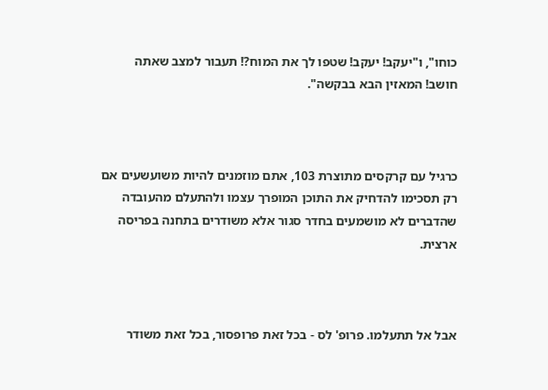כוחו", ו"יעקב! יעקב! שטפו לך את המוח?! תעבור למצב שאתה חושב! המאזין הבא בבקשה".



כרגיל עם קרקסים מתוצרת 103, אתם מוזמנים להיות משועשעים אם רק תסכימו להדחיק את התוכן המופרך עצמו ולהתעלם מהעובדה שהדברים לא מושמעים בחדר סגור אלא משודרים בתחנה בפריסה ארצית.



אבל אל תתעלמו. פרופ' לס - בכל זאת פרופסור, בכל זאת משודר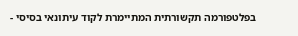בפלטפורמה תקשורתית המתיימרת לקוד עיתונאי בסיסי -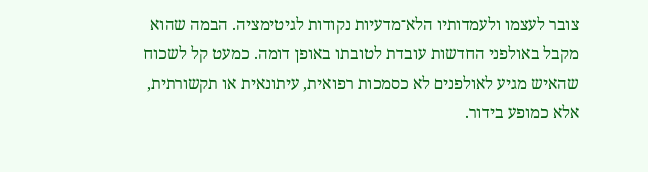צובר לעצמו ולעמדותיו הלא־מדעיות נקודות לגיטימציה. הבמה שהוא מקבל באולפני החדשות עובדת לטובתו באופן דומה. כמעט קל לשכוח שהאיש מגיע לאולפנים לא כסמכות רפואית, עיתונאית או תקשורתית, אלא כמופע בידור.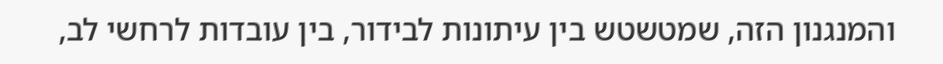והמנגנון הזה, שמטשטש בין עיתונות לבידור, בין עובדות לרחשי לב,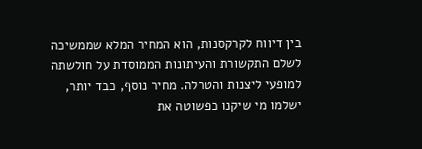בין דיווח לקרקסנות, הוא המחיר המלא שממשיכה לשלם התקשורת והעיתונות הממוסדת על חולשתה למופעי ליצנות והטרלה. מחיר נוסף, כבד יותר, ישלמו מי שיקנו כפשוטה את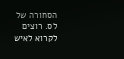הסחורה של לס. רוצים לקרוא לאיש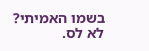בשמו האמיתי? לא לס.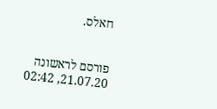חאלס.


פורסם לראשונה 21.07.20, 02:42